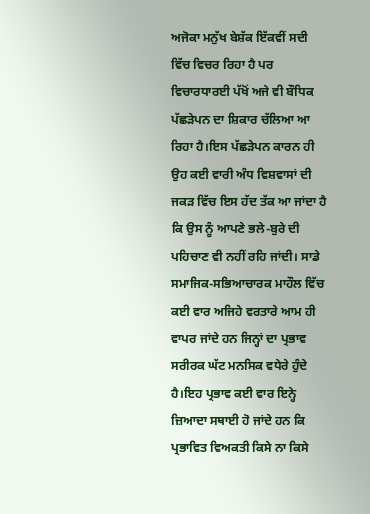ਅਜੋਕਾ ਮਨੁੱਖ ਬੇਸ਼ੱਕ ਇੱਕਵੀਂ ਸਦੀ ਵਿੱਚ ਵਿਚਰ ਰਿਹਾ ਹੈ ਪਰ ਵਿਚਾਰਧਾਰਈ ਪੱਖੋਂ ਅਜੇ ਵੀ ਬੌਧਿਕ ਪੱਛੜੇਪਨ ਦਾ ਸ਼ਿਕਾਰ ਚੱਲਿਆ ਆ ਰਿਹਾ ਹੈ।ਇਸ ਪੱਛੜੇਪਨ ਕਾਰਨ ਹੀ ਉਹ ਕਈ ਵਾਰੀ ਅੰਧ ਵਿਸ਼ਵਾਸਾਂ ਦੀ ਜਕੜ ਵਿੱਚ ਇਸ ਹੱਦ ਤੱਕ ਆ ਜਾਂਦਾ ਹੈ ਕਿ ਉਸ ਨੂੰ ਆਪਣੇ ਭਲੇ-ਬੁਰੇ ਦੀ ਪਹਿਚਾਣ ਵੀ ਨਹੀਂ ਰਹਿ ਜਾਂਦੀ। ਸਾਡੇ ਸਮਾਜਿਕ-ਸਭਿਆਚਾਰਕ ਮਾਹੌਲ ਵਿੱਚ ਕਈ ਵਾਰ ਅਜਿਹੇ ਵਰਤਾਰੇ ਆਮ ਹੀ ਵਾਪਰ ਜਾਂਦੇ ਹਨ ਜਿਨ੍ਹਾਂ ਦਾ ਪ੍ਰਭਾਵ ਸਰੀਰਕ ਘੱਟ ਮਨਸਿਕ ਵਧੇਰੇ ਹੁੰਦੇ ਹੈ।ਇਹ ਪ੍ਰਭਾਵ ਕਈ ਵਾਰ ਇਨ੍ਹੇ ਜ਼ਿਆਦਾ ਸਥਾਈ ਹੋ ਜਾਂਦੇ ਹਨ ਕਿ ਪ੍ਰਭਾਵਿਤ ਵਿਅਕਤੀ ਕਿਸੇ ਨਾ ਕਿਸੇ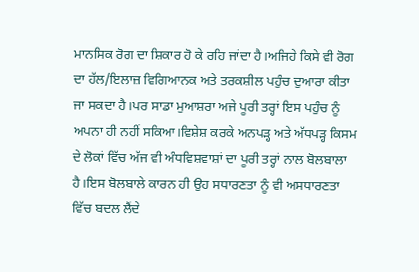ਮਾਨਸਿਕ ਰੋਗ ਦਾ ਸ਼ਿਕਾਰ ਹੋ ਕੇ ਰਹਿ ਜਾਂਦਾ ਹੈ।ਅਜਿਹੇ ਕਿਸੇ ਵੀ ਰੋਗ ਦਾ ਹੱਲ/ਇਲਾਜ਼ ਵਿਗਿਆਨਕ ਅਤੇ ਤਰਕਸ਼ੀਲ ਪਹੁੰਚ ਦੁਆਰਾ ਕੀਤਾ ਜਾ ਸਕਦਾ ਹੈ।ਪਰ ਸਾਡਾ ਮੁਆਸ਼ਰਾ ਅਜੇ ਪੂਰੀ ਤਰ੍ਹਾਂ ਇਸ ਪਹੁੰਚ ਨੂੰ ਅਪਨਾ ਹੀ ਨਹੀਂ ਸਕਿਆ।ਵਿਸ਼ੇਸ਼ ਕਰਕੇ ਅਨਪੜ੍ਹ ਅਤੇ ਅੱਧਪੜ੍ਹ ਕਿਸਮ ਦੇ ਲੋਕਾਂ ਵਿੱਚ ਅੱਜ ਵੀ ਅੰਧਵਿਸ਼ਵਾਸ਼ਾਂ ਦਾ ਪੂਰੀ ਤਰ੍ਹਾਂ ਨਾਲ ਬੋਲਬਾਲਾ ਹੈ।ਇਸ ਬੋਲਬਾਲੇ ਕਾਰਨ ਹੀ ਉਹ ਸਧਾਰਣਤਾ ਨੂੰ ਵੀ ਅਸਧਾਰਣਤਾ ਵਿੱਚ ਬਦਲ ਲੈਂਦੇ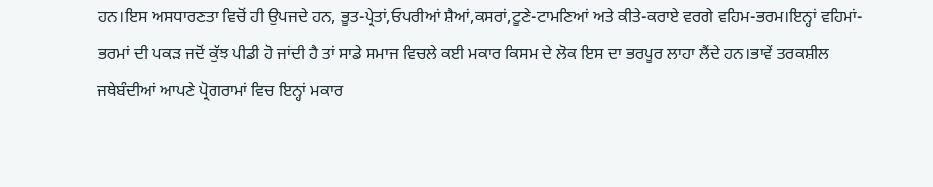ਹਨ।ਇਸ ਅਸਧਾਰਣਤਾ ਵਿਚੋਂ ਹੀ ਉਪਜਦੇ ਹਨ, ਭੂਤ-ਪ੍ਰੇਤਾਂ,ਓਪਰੀਆਂ ਸ਼ੈਆਂ,ਕਸਰਾਂ,ਟੂਣੇ-ਟਾਮਣਿਆਂ ਅਤੇ ਕੀਤੇ-ਕਰਾਏ ਵਰਗੇ ਵਹਿਮ-ਭਰਮ।ਇਨ੍ਹਾਂ ਵਹਿਮਾਂ-ਭਰਮਾਂ ਦੀ ਪਕੜ ਜਦੋਂ ਕੁੱਝ ਪੀਡੀ ਹੋ ਜਾਂਦੀ ਹੈ ਤਾਂ ਸਾਡੇ ਸਮਾਜ ਵਿਚਲੇ ਕਈ ਮਕਾਰ ਕਿਸਮ ਦੇ ਲੋਕ ਇਸ ਦਾ ਭਰਪੂਰ ਲਾਹਾ ਲੈਂਦੇ ਹਨ।ਭਾਵੇਂ ਤਰਕਸ਼ੀਲ ਜਥੇਬੰਦੀਆਂ ਆਪਣੇ ਪ੍ਰੋਗਰਾਮਾਂ ਵਿਚ ਇਨ੍ਹਾਂ ਮਕਾਰ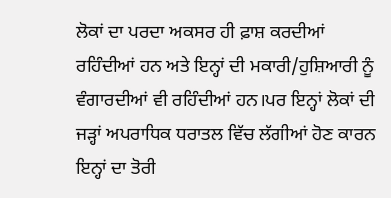ਲੋਕਾਂ ਦਾ ਪਰਦਾ ਅਕਸਰ ਹੀ ਫ਼ਾਸ਼ ਕਰਦੀਆਂ ਰਹਿੰਦੀਆਂ ਹਨ ਅਤੇ ਇਨ੍ਹਾਂ ਦੀ ਮਕਾਰੀ/ਹੁਸ਼ਿਆਰੀ ਨੂੰ ਵੰਗਾਰਦੀਆਂ ਵੀ ਰਹਿੰਦੀਆਂ ਹਨ।ਪਰ ਇਨ੍ਹਾਂ ਲੋਕਾਂ ਦੀ ਜੜ੍ਹਾਂ ਅਪਰਾਧਿਕ ਧਰਾਤਲ ਵਿੱਚ ਲੱਗੀਆਂ ਹੋਣ ਕਾਰਨ ਇਨ੍ਹਾਂ ਦਾ ਤੋਰੀ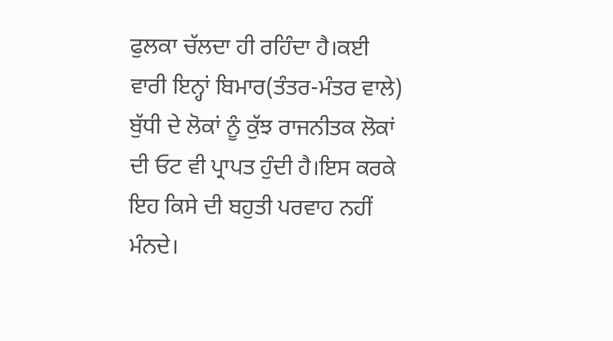ਫੁਲਕਾ ਚੱਲਦਾ ਹੀ ਰਹਿੰਦਾ ਹੈ।ਕਈ ਵਾਰੀ ਇਨ੍ਹਾਂ ਬਿਮਾਰ(ਤੰਤਰ-ਮੰਤਰ ਵਾਲੇ) ਬੁੱਧੀ ਦੇ ਲੋਕਾਂ ਨੂੰ ਕੁੱਝ ਰਾਜਨੀਤਕ ਲੋਕਾਂ ਦੀ ਓਟ ਵੀ ਪ੍ਰਾਪਤ ਹੁੰਦੀ ਹੈ।ਇਸ ਕਰਕੇ ਇਹ ਕਿਸੇ ਦੀ ਬਹੁਤੀ ਪਰਵਾਹ ਨਹੀਂ ਮੰਨਦੇ।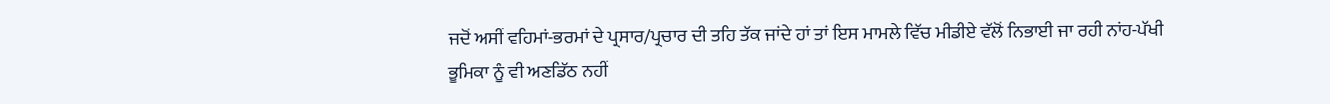ਜਦੋਂ ਅਸੀਂ ਵਹਿਮਾਂ-ਭਰਮਾਂ ਦੇ ਪ੍ਰਸਾਰ/ਪ੍ਰਚਾਰ ਦੀ ਤਹਿ ਤੱਕ ਜਾਂਦੇ ਹਾਂ ਤਾਂ ਇਸ ਮਾਮਲੇ ਵਿੱਚ ਮੀਡੀਏ ਵੱਲੋਂ ਨਿਭਾਈ ਜਾ ਰਹੀ ਨਾਂਹ-ਪੱਖੀ ਭੂਮਿਕਾ ਨੂੰ ਵੀ ਅਣਡਿੱਠ ਨਹੀਂ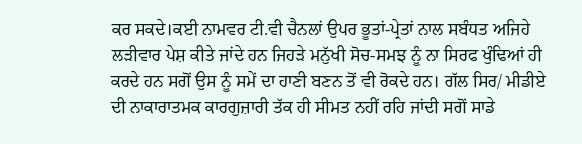ਕਰ ਸਕਦੇ।ਕਈ ਨਾਮਵਰ ਟੀ.ਵੀ ਚੈਨਲਾਂ ਉਪਰ ਭੂਤਾਂ-ਪ੍ਰੇਤਾਂ ਨਾਲ ਸਬੰਧਤ ਅਜਿਹੇ ਲੜੀਵਾਰ ਪੇਸ਼ ਕੀਤੇ ਜਾਂਦੇ ਹਨ ਜਿਹੜੇ ਮਨੁੱਖੀ ਸੋਚ-ਸਮਝ ਨੂੰ ਨਾ ਸਿਰਫ ਖੁੰਢਿਆਂ ਹੀ ਕਰਦੇ ਹਨ ਸਗੋਂ ਉਸ ਨੂੰ ਸਮੇਂ ਦਾ ਹਾਣੀ ਬਣਨ ਤੋਂ ਵੀ ਰੋਕਦੇ ਹਨ। ਗੱਲ ਸਿਰ/ ਮੀਡੀਏ ਦੀ ਨਾਕਾਰਾਤਮਕ ਕਾਰਗੁਜ਼ਾਰੀ ਤੱਕ ਹੀ ਸੀਮਤ ਨਹੀਂ ਰਹਿ ਜਾਂਦੀ ਸਗੋਂ ਸਾਡੇ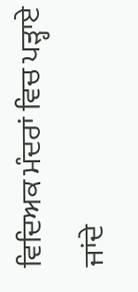ਵਿਦਿਅਕ ਮੰਦਰਾਂ ਵਿਚ ਪੜ੍ਹਾਏ ਜਾਂਦੇ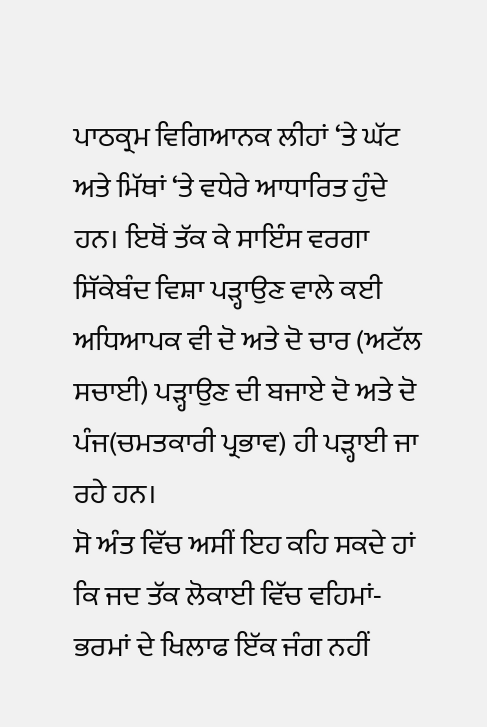ਪਾਠਕ੍ਰਮ ਵਿਗਿਆਨਕ ਲੀਹਾਂ ‘ਤੇ ਘੱਟ ਅਤੇ ਮਿੱਥਾਂ ‘ਤੇ ਵਧੇਰੇ ਆਧਾਰਿਤ ਹੁੰਦੇ ਹਨ। ਇਥੋਂ ਤੱਕ ਕੇ ਸਾਇੰਸ ਵਰਗਾ ਸਿੱਕੇਬੰਦ ਵਿਸ਼ਾ ਪੜ੍ਹਾਉਣ ਵਾਲੇ ਕਈ ਅਧਿਆਪਕ ਵੀ ਦੋ ਅਤੇ ਦੋ ਚਾਰ (ਅਟੱਲ ਸਚਾਈ) ਪੜ੍ਹਾਉਣ ਦੀ ਬਜਾਏ ਦੋ ਅਤੇ ਦੋ ਪੰਜ(ਚਮਤਕਾਰੀ ਪ੍ਰਭਾਵ) ਹੀ ਪੜ੍ਹਾਈ ਜਾ ਰਹੇ ਹਨ।
ਸੋ ਅੰਤ ਵਿੱਚ ਅਸੀਂ ਇਹ ਕਹਿ ਸਕਦੇ ਹਾਂ ਕਿ ਜਦ ਤੱਕ ਲੋਕਾਈ ਵਿੱਚ ਵਹਿਮਾਂ-ਭਰਮਾਂ ਦੇ ਖਿਲਾਫ ਇੱਕ ਜੰਗ ਨਹੀਂ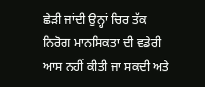ਛੇੜੀ ਜਾਂਦੀ ਉਨ੍ਹਾਂ ਚਿਰ ਤੱਕ ਨਿਰੋਗ ਮਾਨਸਿਕਤਾ ਦੀ ਵਡੇਰੀ ਆਸ ਨਹੀਂ ਕੀਤੀ ਜਾ ਸਕਦੀ ਅਤੇ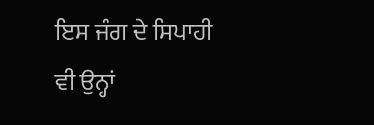ਇਸ ਜੰਗ ਦੇ ਸਿਪਾਹੀ ਵੀ ਉਨ੍ਹਾਂ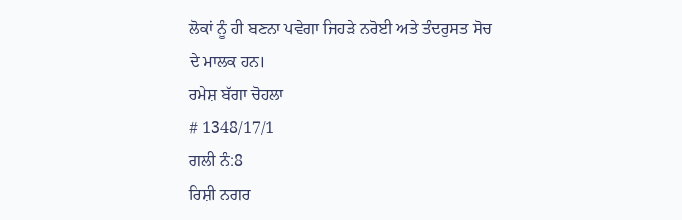ਲੋਕਾਂ ਨੂੰ ਹੀ ਬਣਨਾ ਪਵੇਗਾ ਜਿਹੜੇ ਨਰੋਈ ਅਤੇ ਤੰਦਰੁਸਤ ਸੋਚ ਦੇ ਮਾਲਕ ਹਨ।
ਰਮੇਸ਼ ਬੱਗਾ ਚੋਹਲਾ
# 1348/17/1
ਗਲੀ ਨੰ:8
ਰਿਸ਼ੀ ਨਗਰ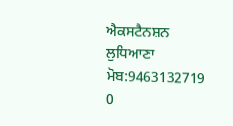ਐਕਸਟੈਨਸ਼ਨ
ਲੁਧਿਆਣਾ
ਮੋਬ:9463132719
0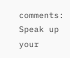comments:
Speak up your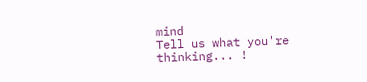mind
Tell us what you're thinking... !